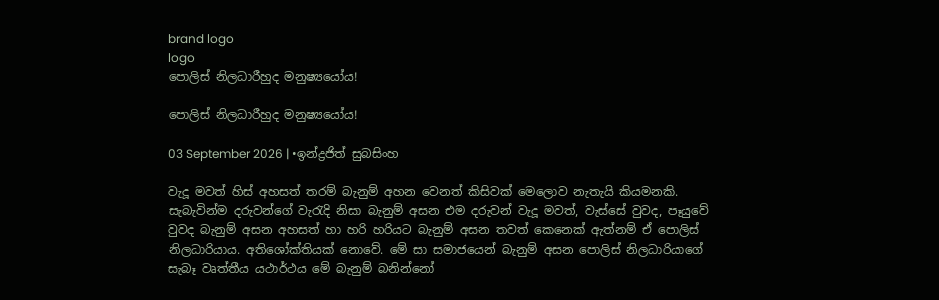brand logo
logo
පොලිස් නිලධාරීහුද මනුෂ්‍යයෝය!

පොලිස් නිලධාරීහුද මනුෂ්‍යයෝය!

03 September 2026 | •ඉන්ද්‍රජිත් සුබසිංහ

වැදූ මවත් හිස් අහසත් තරම් බැනුම් අහන වෙනත් කිසිවක් මෙලොව නැතැයි කියමනකි. සැබැවින්ම දරුවන්ගේ වැරැදි නිසා බැනුම් අසන එම දරුවන් වැදූ මවත්, වැස්සේ වුවද, පෑයුවේ වුවද බැනුම් අසන අහසත් හා හරි හරියට බැනුම් අසන තවත් කෙනෙක් ඇත්නම් ඒ පොලිස් නිලධාරියාය. අතිශෝක්තියක් නොවේ. මේ සා සමාජයෙන් බැනුම් අසන පොලිස් නිලධාරියාගේ සැබෑ වෘත්තීය යථාර්ථය මේ බැනුම් බනින්නෝ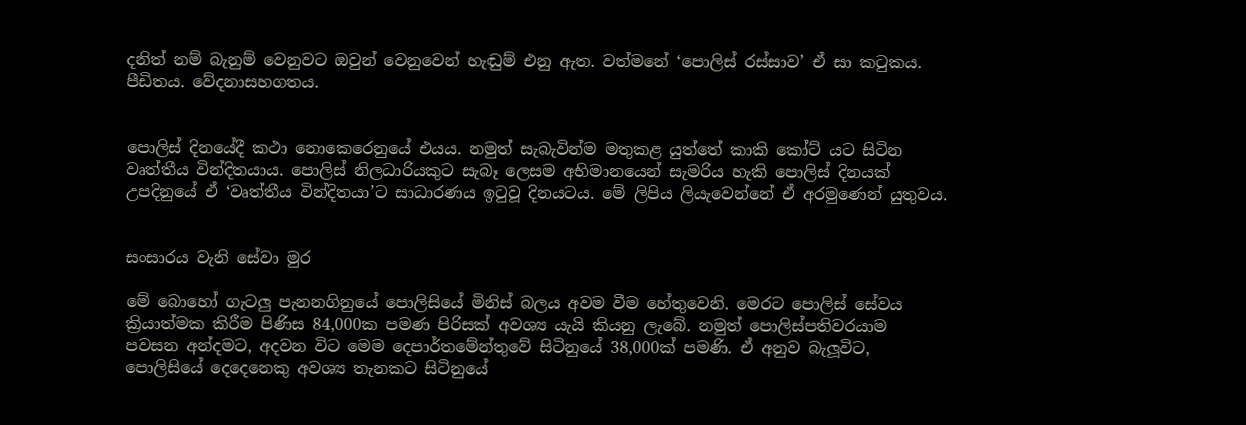දනිත් නම් බැනුම් වෙනුවට ඔවුන් වෙනුවෙන් හැඬුම් එනු ඇත. වත්මනේ ‘පොලිස් රස්සාව’ ඒ සා කටුකය. පීඩිතය. වේදනාසහගතය.


පොලිස් දිනයේදී කථා නොකෙරෙනුයේ එයය. නමුත් සැබැවින්ම මතුකළ යුත්තේ කාකි කෝට් යට සිටින වෘත්තීය වින්දිතයාය. පොලිස් නිලධාරියකුට සැබෑ ලෙසම අභිමානයෙන් සැමරිය හැකි පොලිස් දිනයක් උපදිනුයේ ඒ ‘වෘත්තීය වින්දිතයා’ට සාධාරණය ඉටුවූ දිනයටය. මේ ලිපිය ලියැවෙන්නේ ඒ අරමුණෙන් යුතුවය.


සංසාරය වැනි සේවා මුර

මේ බොහෝ ගැටලු පැනනගිනුයේ පොලිසියේ මිනිස් බලය අවම වීම හේතුවෙනි. මෙරට පොලිස් සේවය ක්‍රියාත්මක කිරීම පිණිස 84,000ක පමණ පිරිසක් අවශ්‍ය යැයි කියනු ලැබේ. නමුත් පොලිස්පතිවරයාම පවසන අන්දමට, අදවන විට මෙම දෙපාර්තමේන්තුවේ සිටිනුයේ 38,000ක් පමණි. ඒ අනුව බැලූවිට, පොලිසියේ දෙදෙනෙකු අවශ්‍ය තැනකට සිටිනුයේ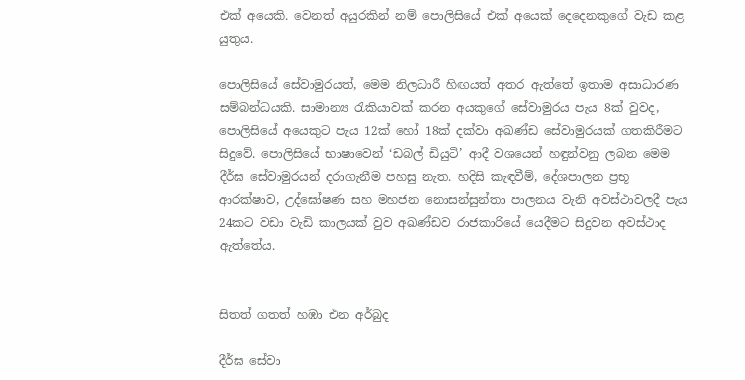එක් අයෙකි. වෙනත් අයුරකින් නම් පොලිසියේ එක් අයෙක් දෙදෙනකුගේ වැඩ කළ යුතුය.

පොලිසියේ සේවාමුරයත්, මෙම නිලධාරී හිඟයත් අතර ඇත්තේ ඉතාම අසාධාරණ සම්බන්ධයකි. සාමාන්‍ය රැකියාවක් කරන අයකුගේ සේවාමුරය පැය 8ක් වුවද, පොලිසියේ අයෙකුට පැය 12ක් හෝ 18ක් දක්වා අඛණ්ඩ සේවාමුරයක් ගතකිරීමට සිදුවේ. පොලිසියේ භාෂාවෙන් ‘ඩබල් ඩියුටි’ ආදී වශයෙන් හඳුන්වනු ලබන මෙම දීර්ඝ සේවාමුරයන් දරාගැනීම පහසු නැත. හදිසි කැඳවීම්, දේශපාලන ප්‍රභූ ආරක්ෂාව, උද්ඝෝෂණ සහ මහජන නොසන්සුන්තා පාලනය වැනි අවස්ථාවලදී පැය 24කට වඩා වැඩි කාලයක් වුව අඛණ්ඩව රාජකාරියේ යෙදීමට සිදුවන අවස්ථාද ඇත්තේය.


සිතත් ගතත් හඹා එන අර්බුද

දීර්ඝ සේවා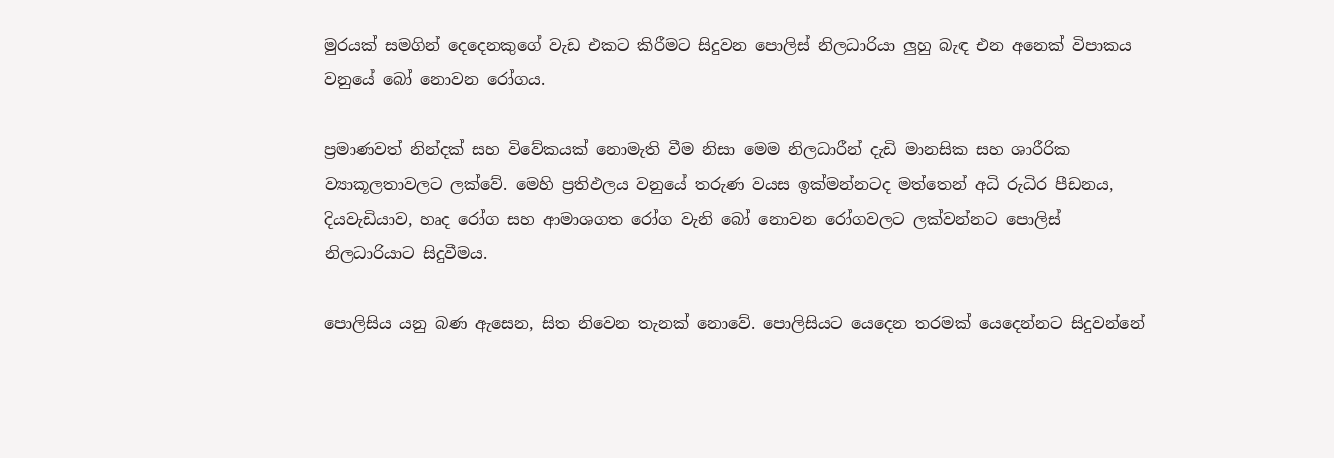මුරයක් සමගින් දෙදෙනකුගේ වැඩ එකට කිරීමට සිදුවන පොලිස් නිලධාරියා ලුහු බැඳ එන අනෙක් විපාකය වනුයේ බෝ නොවන රෝගය.

ප්‍රමාණවත් නින්දක් සහ විවේකයක් නොමැති වීම නිසා මෙම නිලධාරීන් දැඩි මානසික සහ ශාරීරික ව්‍යාකූලතාවලට ලක්වේ. මෙහි ප්‍රතිඵලය වනුයේ තරුණ වයස ඉක්මන්නටද මත්තෙන් අධි රුධිර පීඩනය, දියවැඩියාව, හෘද රෝග සහ ආමාශගත රෝග වැනි බෝ නොවන රෝගවලට ලක්වන්නට පොලිස් නිලධාරියාට සිදුවීමය.

පොලිසිය යනු බණ ඇසෙන, සිත නිවෙන තැනක් නොවේ. පොලිසියට යෙදෙන තරමක් යෙදෙන්නට සිදුවන්නේ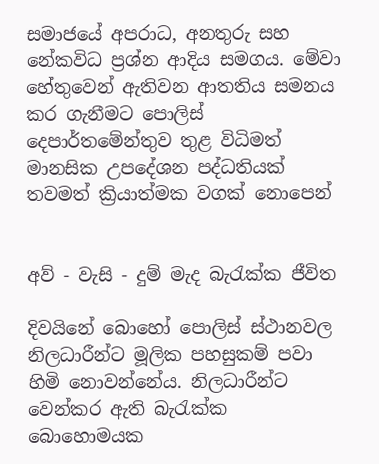සමාජයේ අපරාධ, අනතුරු සහ නේකවිධ ප්‍රශ්න ආදිය සමගය. මේවා හේතුවෙන් ඇතිවන ආතතිය සමනය කර ගැනීමට පොලිස් දෙපාර්තමේන්තුව තුළ විධිමත් මානසික උපදේශන පද්ධතියක් තවමත් ක්‍රියාත්මක වගක් නොපෙන්


අව් - වැසි - දුම් මැද බැරැක්ක ජීවිත

දිවයිනේ බොහෝ පොලිස් ස්ථානවල නිලධාරීන්ට මූලික පහසුකම් පවා හිමි නොවන්නේය. නිලධාරීන්ට වෙන්කර ඇති බැරැක්ක බොහොමයක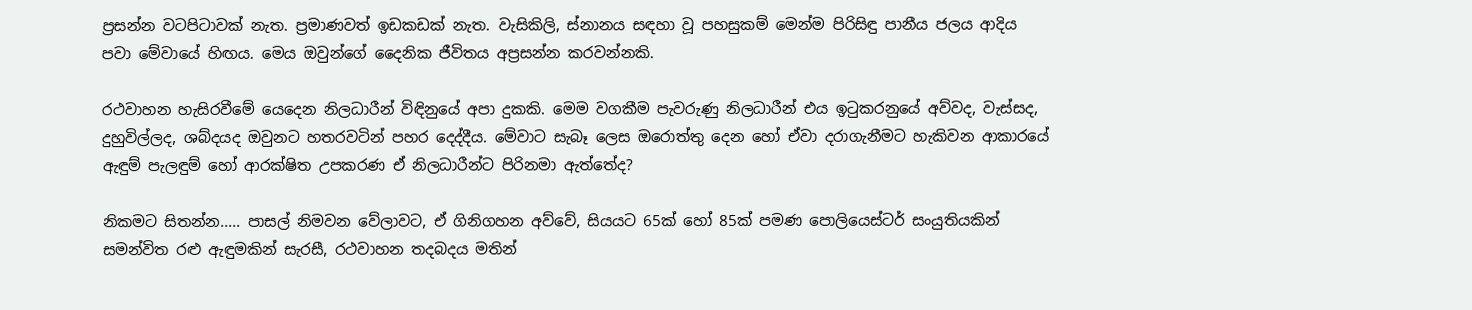ප්‍රසන්න වටපිටාවක් නැත. ප්‍රමාණවත් ඉඩකඩක් නැත. වැසිකිලි, ස්නානය සඳහා වූ පහසුකම් මෙන්ම පිරිසිඳු පානීය ජලය ආදිය පවා මේවායේ හිඟය. මෙය ඔවුන්ගේ දෛනික ජීවිතය අප්‍රසන්න කරවන්නකි.

රථවාහන හැසිරවීමේ යෙදෙන නිලධාරීන් විඳිනුයේ අපා දුකකි. මෙම වගකීම පැවරුණු නිලධාරීන් එය ඉටුකරනුයේ අව්වද, වැස්සද, දුහුවිල්ලද, ශබ්දයද ඔවුනට හතරවටින් පහර දෙද්දීය. මේවාට සැබෑ ලෙස ඔරොත්තු දෙන හෝ ඒවා දරාගැනීමට හැකිවන ආකාරයේ ඇඳුම් පැලඳුම් හෝ ආරක්ෂිත උපකරණ ඒ නිලධාරීන්ට පිරිනමා ඇත්තේද?

නිකමට සිතන්න..... පාසල් නිමවන වේලාවට, ඒ ගිනිගහන අව්වේ, සියයට 65ක් හෝ 85ක් පමණ පොලියෙස්ටර් සංයුතියකින් සමන්විත රළු ඇඳුමකින් සැරසී, රථවාහන තදබදය මතින්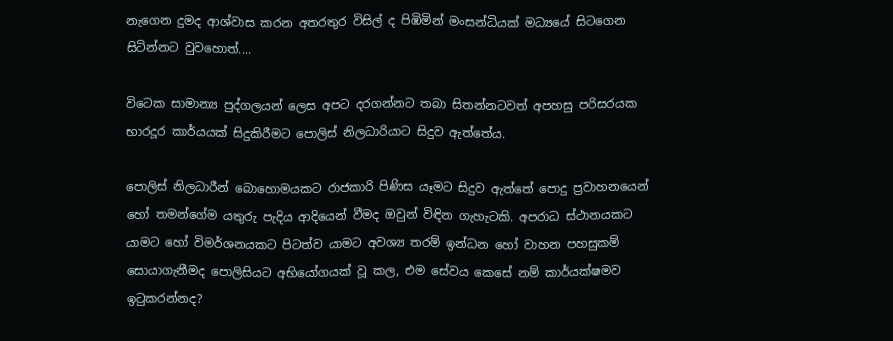නැගෙන දුමද ආශ්වාස කරන අතරතුර විසිල් ද පිඹිමින් මංසන්ධියක් මධ්‍යයේ සිටගෙන සිටින්නට වුවහොත්....

විටෙක සාමාන්‍ය පුද්ගලයන් ලෙස අපට දරගන්නට තබා සිතන්නටවත් අපහසු පරිසරයක භාරදූර කාර්යයක් සිදුකිරීමට පොලිස් නිලධාරියාට සිදුව ඇත්තේය.

පොලිස් නිලධාරීන් බොහොමයකට රාජකාරි පිණිස යෑමට සිදුව ඇත්තේ පොදු ප්‍රවාහනයෙන් හෝ තමන්ගේම යතුරු පැදිය ආදියෙන් වීමද ඔවුන් විඳින ගැහැටකි. අපරාධ ස්ථානයකට යාමට හෝ විමර්ශනයකට පිටත්ව යාමට අවශ්‍ය තරම් ඉන්ධන හෝ වාහන පහසුකම් සොයාගැනීමද පොලිසියට අභියෝගයක් වූ කල, එම සේවය කෙසේ නම් කාර්යක්ෂමව ඉටුකරන්නද?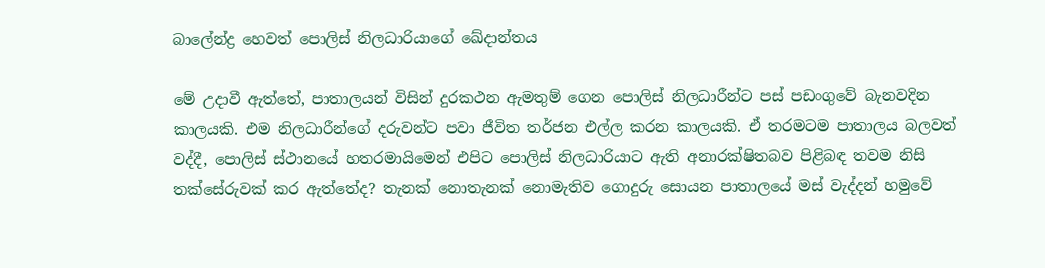බාලේන්ද්‍ර හෙවත් පොලිස් නිලධාරියාගේ ඛේදාන්තය

මේ උදාවී ඇත්තේ, පාතාලයන් විසින් දුරකථන ඇමතුම් ගෙන පොලිස් නිලධාරීන්ට පස් පඩංගුවේ බැනවදින කාලයකි. එම නිලධාරීන්ගේ දරුවන්ට පවා ජීවිත තර්ජන එල්ල කරන කාලයකි. ඒ තරමටම පාතාලය බලවත් වද්දී, පොලිස් ස්ථානයේ හතරමායිමෙන් එපිට පොලිස් නිලධාරියාට ඇති අනාරක්ෂිතබව පිළිබඳ තවම නිසි තක්සේරුවක් කර ඇත්තේද? තැනක් නොතැනක් නොමැතිව ගොදුරු සොයන පාතාලයේ මස් වැද්දන් හමුවේ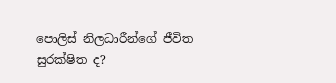පොලිස් නිලධාරීන්ගේ ජීවිත සුරක්ෂිත ද?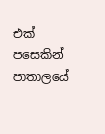එක් පසෙකින් පාතාලයේ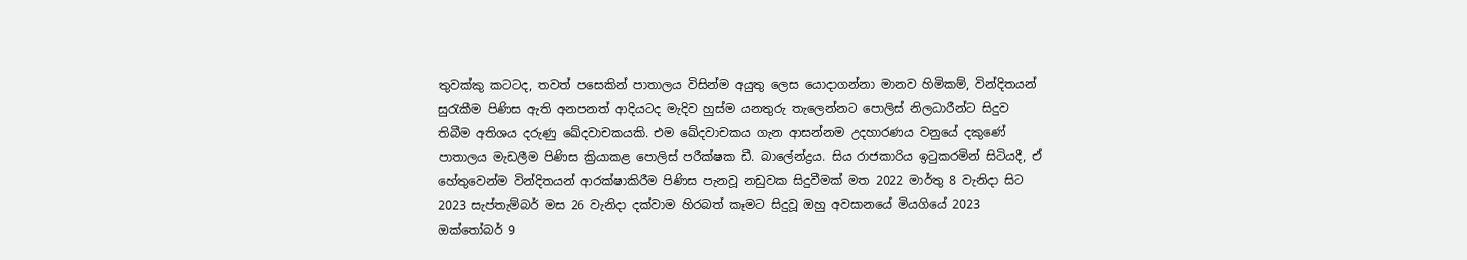තුවක්කු කටටද, තවත් පසෙකින් පාතාලය විසින්ම අයුතු ලෙස යොදාගන්නා මානව හිමිකම්, වින්දිතයන් සුරැකීම පිණිස ඇති අනපනත් ආදියටද මැදිව හුස්ම යනතුරු තැලෙන්නට පොලිස් නිලධාරීන්ට සිදුව තිබීම අතිශය දරුණු ඛේදවාචකයකි. එම ඛේදවාචකය ගැන ආසන්නම උදහාරණය වනුයේ දකුණේ පාතාලය මැඩලීම පිණිස ක්‍රියාකළ පොලිස් පරීක්ෂක ඩී. බාලේන්ද්‍රය. සිය රාජකාරිය ඉටුකරමින් සිටියදී, ඒ හේතුවෙන්ම වින්දිතයන් ආරක්ෂාකිරීම පිණිස පැනවූ නඩුවක සිදුවීමක් මත 2022 මාර්තු 8 වැනිදා සිට 2023 සැප්තැම්බර් මස 26 වැනිදා දක්වාම හිරබත් කෑමට සිදුවූ ඔහු අවසානයේ මියගියේ 2023 ඔක්තෝබර් 9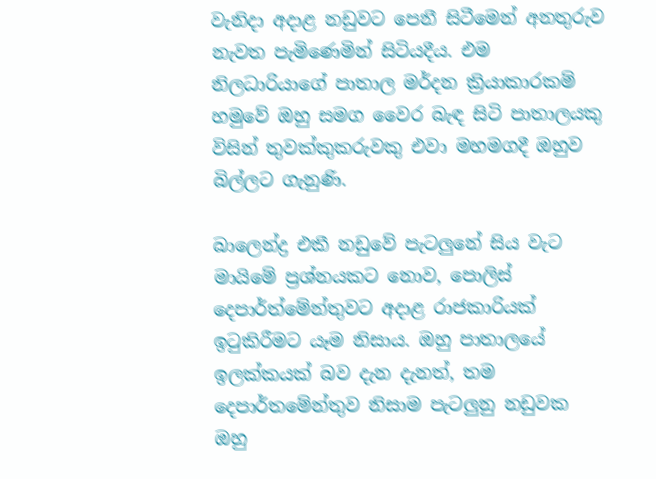වැනිදා අදාළ නඩුවට පෙනී සිටීමෙන් අනතුරුව නැවත පැමිණෙමින් සිටියදීය. එම නිලධාරියාගේ පාතාල මර්දන ක්‍රියාකාරකම් හමුවේ ඔහු සමග වෛර බැඳ සිටි පාතාලයකු විසින් තුවක්කුකරුවකු එවා මහමගදී ඔහුව බිල්ලට ගැනුණි.

බාලෙන්ද්‍ර එකී නඩුවේ පැටලුනේ සිය වැට මායිමේ ප්‍රශ්නයකට නොව, පොලිස් දෙපාර්ත්මේන්තුවට අදාළ රාජකාරියක් ඉටුකිරීමට යෑම නිසාය. ඔහු පාතාලයේ ඉලක්කයක් බව දැන දැනත්, තම දෙපාර්තමේන්තුව නිසාම පැටලුනු නඩුවක ඔහු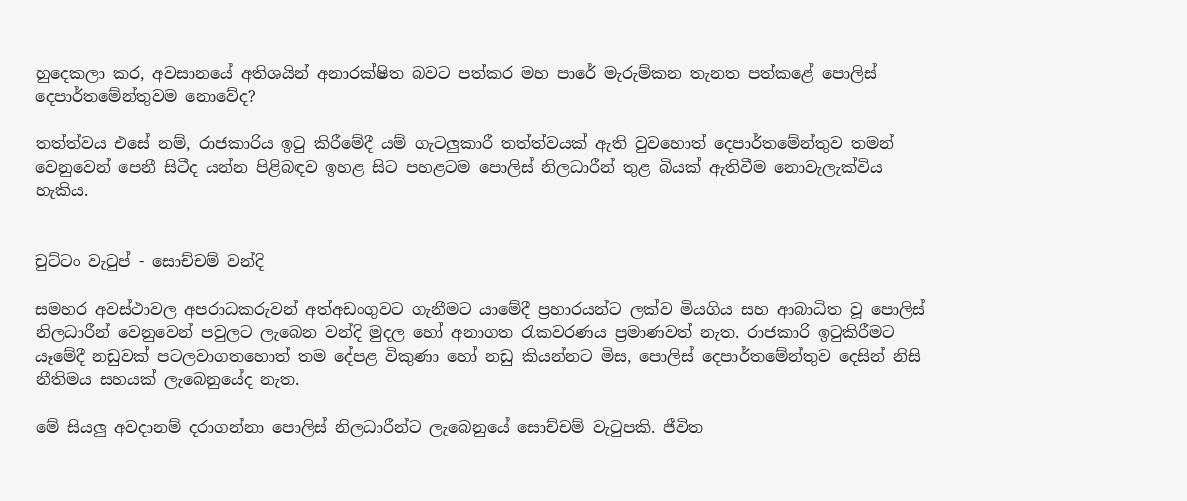හුදෙකලා කර, අවසානයේ අතිශයින් අනාරක්ෂිත බවට පත්කර මහ පාරේ මැරුම්කන තැනත පත්කළේ පොලිස් දෙපාර්තමේන්තුවම නොවේද?

තත්ත්වය එසේ නම්, රාජකාරිය ඉටු කිරීමේදී යම් ගැටලුකාරී තත්ත්වයක් ඇති වුවහොත් දෙපාර්තමේන්තුව තමන් වෙනුවෙන් පෙනී සිටීද යන්න පිළිබඳව ඉහළ සිට පහළටම පොලිස් නිලධාරීන් තුළ බියක් ඇතිවීම නොවැලැක්විය හැකිය.


චුට්ටං වැටුප් - සොච්චම් වන්දි

සමහර අවස්ථාවල අපරාධකරුවන් අත්අඩංගුවට ගැනීමට යාමේදී ප්‍රහාරයන්ට ලක්ව මියගිය සහ ආබාධිත වූ පොලිස් නිලධාරීන් වෙනුවෙන් පවුලට ලැබෙන වන්දි මුදල හෝ අනාගත රැකවරණය ප්‍රමාණවත් නැත. රාජකාරි ඉටුකිරීමට යෑමේදී නඩුවක් පටලවාගතහොත් තම දේපළ විකුණා හෝ නඩු කියන්නට මිස, පොලිස් දෙපාර්තමේන්තුව දෙසින් නිසි නීතිමය සහයක් ලැබෙනුයේද නැත.

මේ සියලු අවදානම් දරාගන්නා පොලිස් නිලධාරීන්ට ලැබෙනුයේ සොච්චම් වැටුපකි. ජීවිත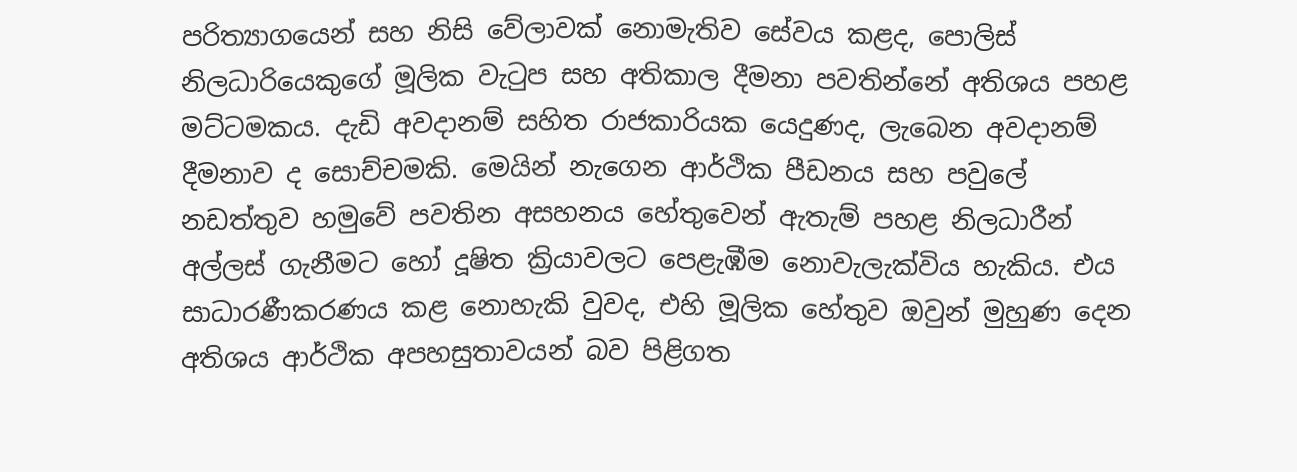පරිත්‍යාගයෙන් සහ නිසි වේලාවක් නොමැතිව සේවය කළද, පොලිස් නිලධාරියෙකුගේ මූලික වැටුප සහ අතිකාල දීමනා පවතින්නේ අතිශය පහළ මට්ටමකය. දැඩි අවදානම් සහිත රාජකාරියක යෙදුණද, ලැබෙන අවදානම් දීමනාව ද සොච්චමකි. මෙයින් නැගෙන ආර්ථික පීඩනය සහ පවුලේ නඩත්තුව හමුවේ පවතින අසහනය හේතුවෙන් ඇතැම් පහළ නිලධාරීන් අල්ලස් ගැනීමට හෝ දූෂිත ක්‍රියාවලට පෙළැඹීම නොවැලැක්විය හැකිය. එය සාධාරණීකරණය කළ නොහැකි වුවද, එහි මූලික හේතුව ඔවුන් මුහුණ දෙන අතිශය ආර්ථික අපහසුතාවයන් බව පිළිගත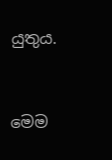යුතුය.


මෙම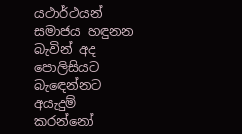යථාර්ථයන් සමාජය හඳුනන බැවින් අද පොලිසියට බැඳෙන්නට අයැදුම් කරන්නෝ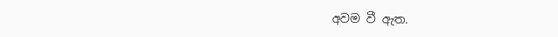අවම වී ඇත.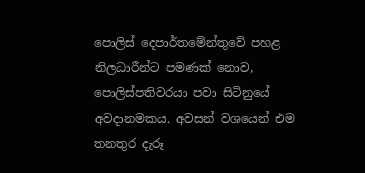පොලිස් දෙපාර්තමේන්තුවේ පහළ නිලධාරීන්ට පමණක් නොව, පොලිස්පතිවරයා පවා සිටිනුයේ අවදානමකය. අවසන් වශයෙන් එම තනතුර දැරූ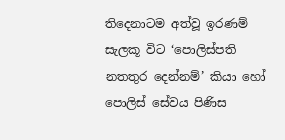තිදෙනාටම අත්වූ ඉරණම් සැලකූ විට ‘පොලිස්පති නතතුර දෙන්නම්’ කියා හෝ පොලිස් සේවය පිණිස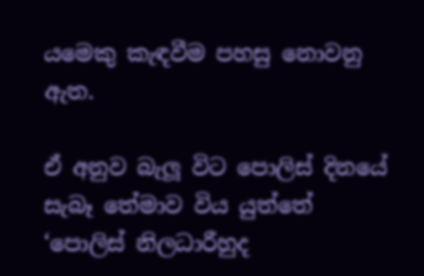යමෙකු කැඳවීම පහසු නොවනු ඇත.

ඒ අනුව බැලූ විට පොලිස් දිනයේ සැබෑ තේමාව විය යුත්තේ ‘පොලිස් නිලධාරීහුද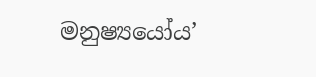මනුෂ්‍යයෝය’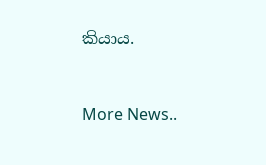කියාය.



More News..